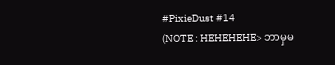#PixieDust #14
(NOTE : HEHEHEHE> ဘာမှမ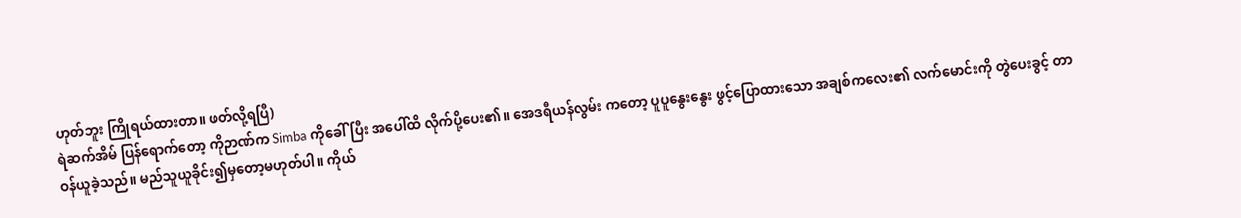ဟုတ်ဘူး ကြိုရယ်ထားတာ။ ဖတ်လို့ရပြီ)
ရဲဆက်အိမ် ပြန်ရောက်တော့ ကိုဉာဏ်က Simba ကိုခေါ်ပြီး အပေါ်ထိ လိုက်ပို့ပေး၏။ အေဒရီယန်လွမ်း ကတော့ ပူပူနွေးနွေး ဖွင့်ပြောထားသော အချစ်ကလေး၏ လက်မောင်းကို တွဲပေးခွင့် တာဝန်ယူခဲ့သည်။ မည်သူယူခိုင်း၍မှတော့မဟုတ်ပါ။ ကိုယ်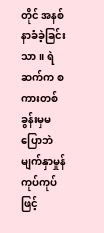တိုင် အနစ်နာခံခဲ့ခြင်းသာ။ ရဲဆက်က စကားတစ်ခွန်းမှမပြောဘဲ မျက်နှာမှုန်ကုပ်ကုပ်ဖြင့်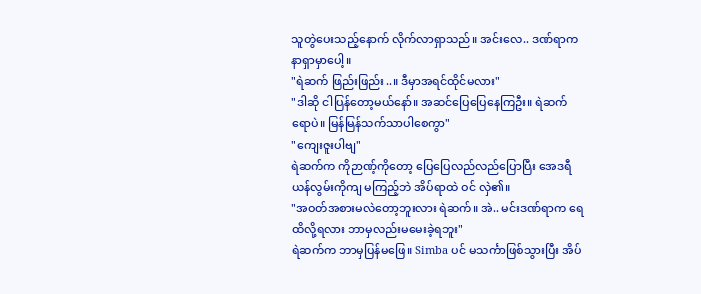သူတွဲပေးသည့်နောက် လိုက်လာရှာသည်။ အင်းလေ.. ဒဏ်ရာက နာရှာမှာပေါ့။
"ရဲဆက် ဖြည်းဖြည်း..။ ဒီမှာအရင်ထိုင်မလား"
"ဒါဆို ငါပြန်တော့မယ်နော်။ အဆင်ပြေပြေနေကြဦး။ ရဲဆက်ရောပဲ။ မြန်မြန်သက်သာပါစေကွာ"
"ကျေးဇူးပါဗျ"
ရဲဆက်က ကိုဉာဏ့်ကိုတော့ ပြေပြေလည်လည်ပြောပြီး အေဒရီယန်လွမ်းကိုကျ မကြည့်ဘဲ အိပ်ရာထဲ ဝင် လှဲ၏။
"အဝတ်အစားမလဲတော့ဘူးလား ရဲဆက်။ အဲ.. မင်းဒဏ်ရာက ရေထိလို့ရလား ဘာမှလည်းမမေးခဲ့ရဘူး"
ရဲဆက်က ဘာမှပြန်မဖြေ။ Simba ပင် မသင်္ကာဖြစ်သွားပြီး အိပ်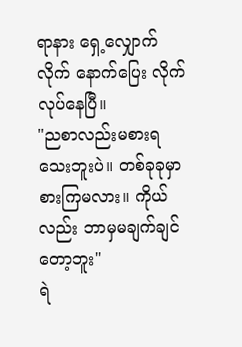ရာနား ရှေ့လျှောက်လိုက် နောက်ပြေး လိုက် လုပ်နေပြီ။
"ညစာလည်းမစားရသေးဘူးပဲ။ တစ်ခုခုမှာစားကြမလား။ ကိုယ်လည်း ဘာမှမချက်ချင်တော့ဘူး"
ရဲ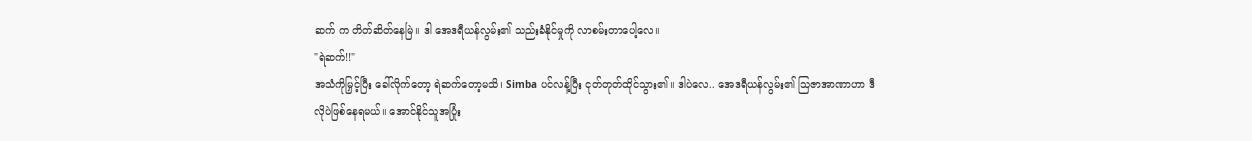ဆက် က တိတ်ဆိတ်နေမြဲ။ ဒါ အေဒရီယန်လွမ်း၏ သည်းခံနိုင်မှုကို လာစမ်းတာပေါ့လေ။
"ရဲဆက်!!"
အသံကိုမြှင့်ပြီး ခေါ်လိုက်တော့ ရဲဆက်တော့မသိ၊ Simba ပင်လန့်ပြီး ငုတ်တုတ်ထိုင်သွား၏။ ဒါပဲလေ.. အေဒရီယန်လွမ်း၏ သြဇာအာဏာဟာ ဒီလိုပဲဖြစ်နေရမယ်။ အောင်နိုင်သူအပြုံး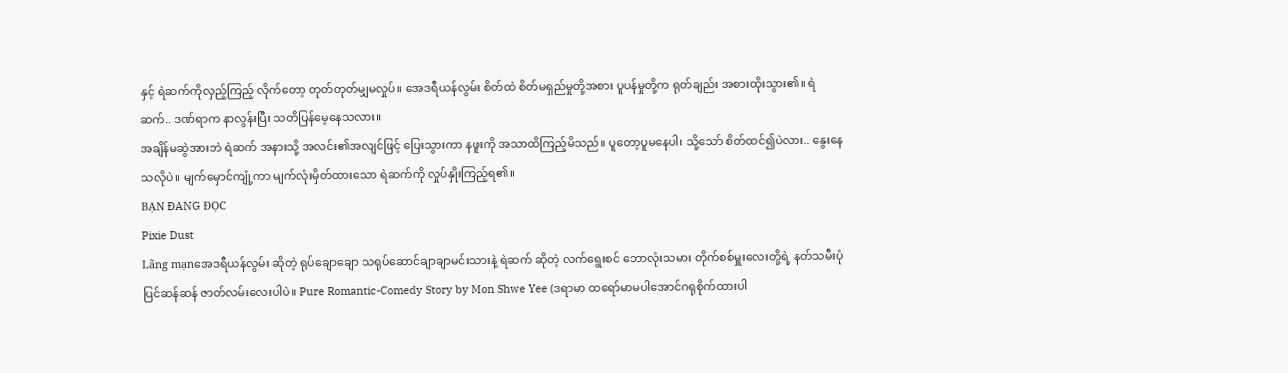နှင့် ရဲဆက်ကိုလှည့်ကြည့် လိုက်တော့ တုတ်တုတ်မျှမလှုပ်။ အေဒရီယန်လွမ်း စိတ်ထဲ စိတ်မရှည်မှုတို့အစား ပူပန်မှုတို့က ရုတ်ချည်း အစားထိုးသွား၏။ ရဲဆက်.. ဒဏ်ရာက နာလွန်းပြီး သတိပြန်မေ့နေသလား။
အချိန်မဆွဲအားဘဲ ရဲဆက် အနားသို့ အလင်း၏အလျင်ဖြင့် ပြေးသွားကာ နဖူးကို အသာထိကြည့်မိသည်။ ပူတော့ပူမနေပါ၊ သို့သော် စိတ်ထင်၍ပဲလား.. နွေးနေသလိုပဲ။ မျက်မှောင်ကျုံ့ကာ မျက်လုံးမှိတ်ထားသော ရဲဆက်ကို လှုပ်နှိုးကြည့်ရ၏။
BẠN ĐANG ĐỌC
Pixie Dust
Lãng mạnအေဒရီယန်လွမ်း ဆိုတဲ့ ရုပ်ချောချော သရုပ်ဆောင်ချာချာမင်းသားနဲ့ ရဲဆက် ဆိုတဲ့ လက်ရွေးစင် ဘောလုံးသမား တိုက်စစ်မှူးလေးတို့ရဲ့ နတ်သမီးပုံပြင်ဆန်ဆန် ဇာတ်လမ်းလေးပါပဲ။ Pure Romantic-Comedy Story by Mon Shwe Yee (ဒရာမာ ထရော်မာမပါအောင်ဂရုစိုက်ထားပါ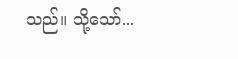သည်။ သို့သော်...